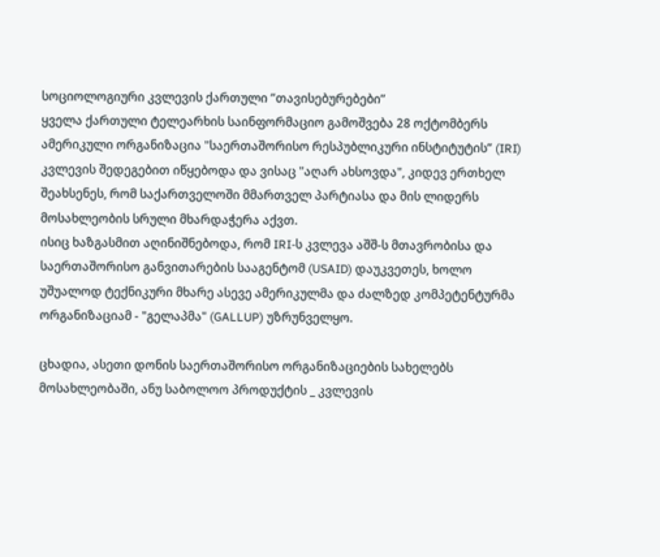სოციოლოგიური კვლევის ქართული ”თავისებურებები”
ყველა ქართული ტელეარხის საინფორმაციო გამოშვება 28 ოქტომბერს ამერიკული ორგანიზაცია "საერთაშორისო რესპუბლიკური ინსტიტუტის” (IRI) კვლევის შედეგებით იწყებოდა და ვისაც "აღარ ახსოვდა", კიდევ ერთხელ შეახსენეს, რომ საქართველოში მმართველ პარტიასა და მის ლიდერს მოსახლეობის სრული მხარდაჭერა აქვთ.
ისიც ხაზგასმით აღინიშნებოდა, რომ IRI-ს კვლევა აშშ-ს მთავრობისა და საერთაშორისო განვითარების სააგენტომ (USAID) დაუკვეთეს, ხოლო უშუალოდ ტექნიკური მხარე ასევე ამერიკულმა და ძალზედ კომპეტენტურმა ორგანიზაციამ - "გელაპმა" (GALLUP) უზრუნველყო.

ცხადია, ასეთი დონის საერთაშორისო ორგანიზაციების სახელებს მოსახლეობაში, ანუ საბოლოო პროდუქტის _ კვლევის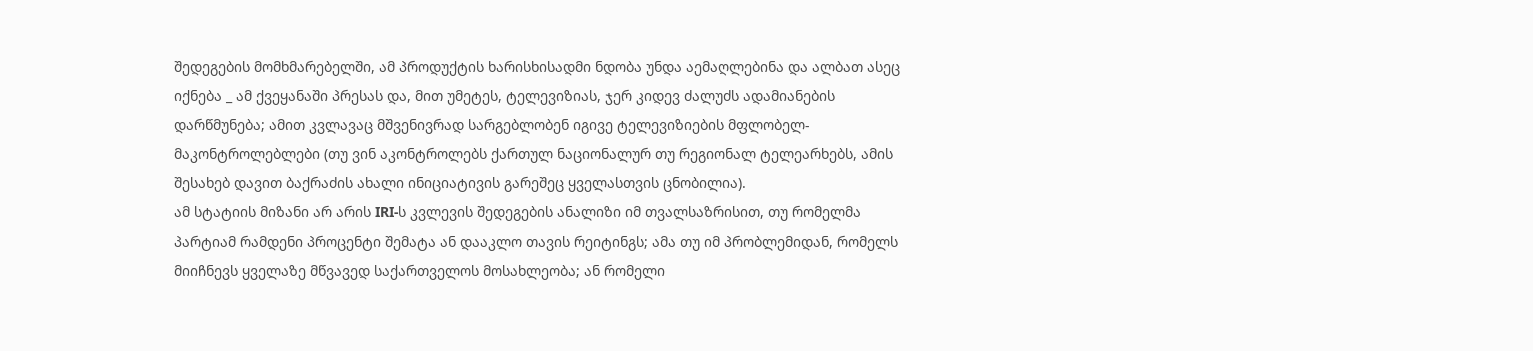შედეგების მომხმარებელში, ამ პროდუქტის ხარისხისადმი ნდობა უნდა აემაღლებინა და ალბათ ასეც იქნება _ ამ ქვეყანაში პრესას და, მით უმეტეს, ტელევიზიას, ჯერ კიდევ ძალუძს ადამიანების დარწმუნება; ამით კვლავაც მშვენივრად სარგებლობენ იგივე ტელევიზიების მფლობელ-მაკონტროლებლები (თუ ვინ აკონტროლებს ქართულ ნაციონალურ თუ რეგიონალ ტელეარხებს, ამის შესახებ დავით ბაქრაძის ახალი ინიციატივის გარეშეც ყველასთვის ცნობილია).
ამ სტატიის მიზანი არ არის IRI-ს კვლევის შედეგების ანალიზი იმ თვალსაზრისით, თუ რომელმა პარტიამ რამდენი პროცენტი შემატა ან დააკლო თავის რეიტინგს; ამა თუ იმ პრობლემიდან, რომელს მიიჩნევს ყველაზე მწვავედ საქართველოს მოსახლეობა; ან რომელი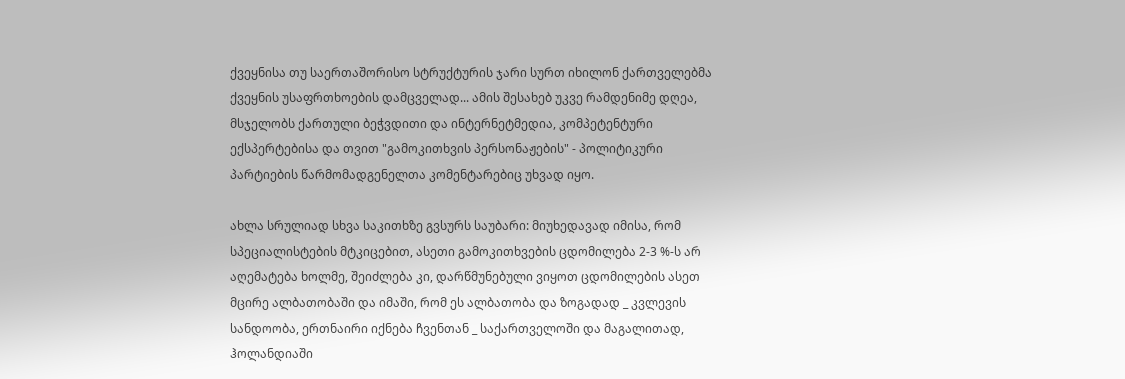ქვეყნისა თუ საერთაშორისო სტრუქტურის ჯარი სურთ იხილონ ქართველებმა ქვეყნის უსაფრთხოების დამცველად... ამის შესახებ უკვე რამდენიმე დღეა, მსჯელობს ქართული ბეჭვდითი და ინტერნეტმედია, კომპეტენტური ექსპერტებისა და თვით "გამოკითხვის პერსონაჟების" - პოლიტიკური პარტიების წარმომადგენელთა კომენტარებიც უხვად იყო.

ახლა სრულიად სხვა საკითხზე გვსურს საუბარი: მიუხედავად იმისა, რომ სპეციალისტების მტკიცებით, ასეთი გამოკითხვების ცდომილება 2-3 %-ს არ აღემატება ხოლმე, შეიძლება კი, დარწმუნებული ვიყოთ ცდომილების ასეთ მცირე ალბათობაში და იმაში, რომ ეს ალბათობა და ზოგადად _ კვლევის სანდოობა, ერთნაირი იქნება ჩვენთან _ საქართველოში და მაგალითად, ჰოლანდიაში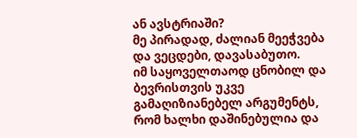ან ავსტრიაში?
მე პირადად, ძალიან მეეჭვება და ვეცდები, დავასაბუთო.
იმ საყოველთაოდ ცნობილ და ბევრისთვის უკვე გამაღიზიანებელ არგუმენტს, რომ ხალხი დაშინებულია და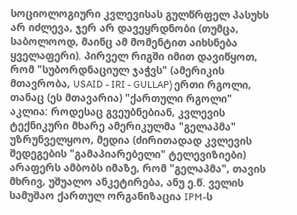სოციოლოგიური კვლევისას გულწრფელ პასუხს არ იძლევა, ჯერ არ დავეყრდნობი (თუმცა, საბოლოოდ, მაინც ამ მომენტით აიხსნება ყველაფერი). პირველ რიგში იმით დავიწყოთ, რომ "სუბორდნაციულ ჯაჭვს" (ამერიკის მთავრობა, USAID - IRI - GULLAP) ერთი რგოლი, თანაც (ეს მთავარია) "ქართული რგოლი" აკლია: როდესაც გვეუბნებიან, კვლევის ტექნიკური მხარე ამერიკულმა "გელაპმა" უზრუნველყოო, მედია (ძირითადად კვლევის შედეგების "გამაპიარებელი" ტელევიზიები) არაფერს ამბობს იმაზე, რომ "გელაპმა", თავის მხრივ, უშუალო ანკეტირება, ანუ ე.წ. ველის სამუშაო ქართულ ორგანიზაცია IPM-ს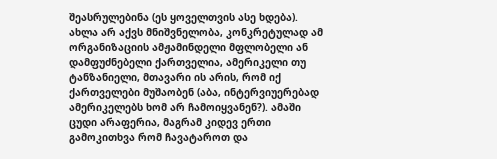შეასრულებინა (ეს ყოველთვის ასე ხდება). ახლა არ აქვს მნიშვნელობა, კონკრეტულად ამ ორგანიზაციის ამჟამინდელი მფლობელი ან დამფუძნებელი ქართველია, ამერიკელი თუ ტანზანიელი, მთავარი ის არის, რომ იქ ქართველები მუშაობენ (აბა, ინტერვიუერებად ამერიკელებს ხომ არ ჩამოიყვანენ?). ამაში ცუდი არაფერია, მაგრამ კიდევ ერთი გამოკითხვა რომ ჩავატაროთ და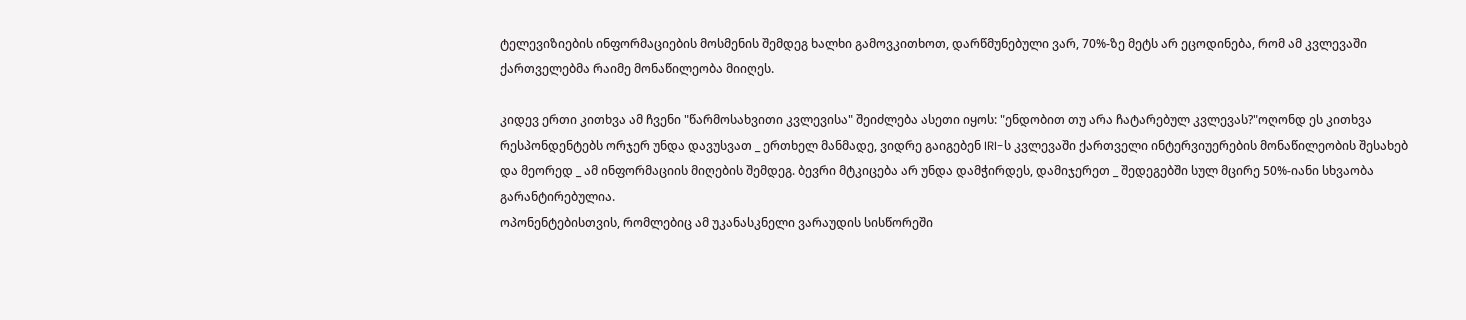ტელევიზიების ინფორმაციების მოსმენის შემდეგ ხალხი გამოვკითხოთ, დარწმუნებული ვარ, 70%-ზე მეტს არ ეცოდინება, რომ ამ კვლევაში ქართველებმა რაიმე მონაწილეობა მიიღეს.

კიდევ ერთი კითხვა ამ ჩვენი "წარმოსახვითი კვლევისა" შეიძლება ასეთი იყოს: "ენდობით თუ არა ჩატარებულ კვლევას?"ოღონდ ეს კითხვა რესპონდენტებს ორჯერ უნდა დავუსვათ _ ერთხელ მანმადე, ვიდრე გაიგებენ IRI-ს კვლევაში ქართველი ინტერვიუერების მონაწილეობის შესახებ და მეორედ _ ამ ინფორმაციის მიღების შემდეგ. ბევრი მტკიცება არ უნდა დამჭირდეს, დამიჯერეთ _ შედეგებში სულ მცირე 50%-იანი სხვაობა გარანტირებულია.
ოპონენტებისთვის, რომლებიც ამ უკანასკნელი ვარაუდის სისწორეში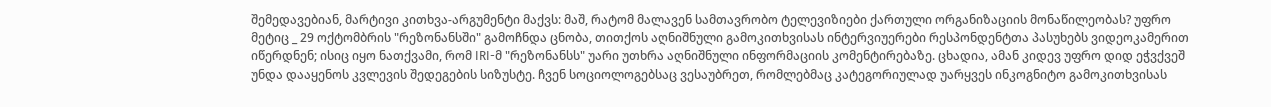შემედავებიან, მარტივი კითხვა-არგუმენტი მაქვს: მაშ, რატომ მალავენ სამთავრობო ტელევიზიები ქართული ორგანიზაციის მონაწილეობას? უფრო მეტიც _ 29 ოქტომბრის "რეზონანსში" გამოჩნდა ცნობა, თითქოს აღნიშნული გამოკითხვისას ინტერვიუერები რესპონდენტთა პასუხებს ვიდეოკამერით იწერდნენ; ისიც იყო ნათქვამი, რომ IRI-მ "რეზონანსს" უარი უთხრა აღნიშნული ინფორმაციის კომენტირებაზე. ცხადია, ამან კიდევ უფრო დიდ ეჭვქვეშ უნდა დააყენოს კვლევის შედეგების სიზუსტე. ჩვენ სოციოლოგებსაც ვესაუბრეთ, რომლებმაც კატეგორიულად უარყვეს ინკოგნიტო გამოკითხვისას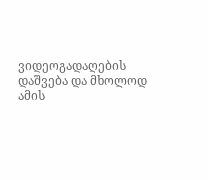ვიდეოგადაღების დაშვება და მხოლოდ ამის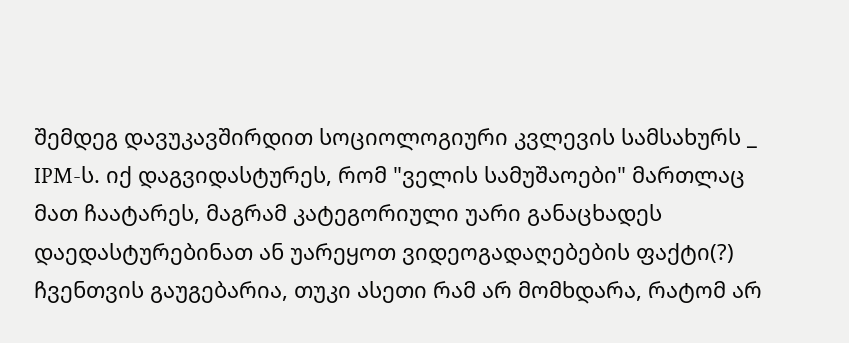შემდეგ დავუკავშირდით სოციოლოგიური კვლევის სამსახურს _ IPM-ს. იქ დაგვიდასტურეს, რომ "ველის სამუშაოები" მართლაც მათ ჩაატარეს, მაგრამ კატეგორიული უარი განაცხადეს დაედასტურებინათ ან უარეყოთ ვიდეოგადაღებების ფაქტი(?)
ჩვენთვის გაუგებარია, თუკი ასეთი რამ არ მომხდარა, რატომ არ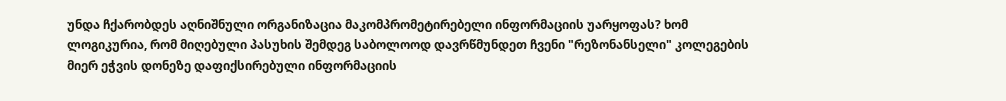უნდა ჩქარობდეს აღნიშნული ორგანიზაცია მაკომპრომეტირებელი ინფორმაციის უარყოფას? ხომ ლოგიკურია, რომ მიღებული პასუხის შემდეგ საბოლოოდ დავრწმუნდეთ ჩვენი "რეზონანსელი" კოლეგების მიერ ეჭვის დონეზე დაფიქსირებული ინფორმაციის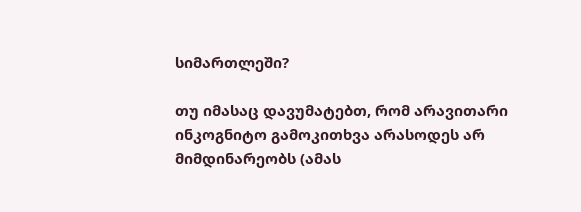სიმართლეში?

თუ იმასაც დავუმატებთ, რომ არავითარი ინკოგნიტო გამოკითხვა არასოდეს არ მიმდინარეობს (ამას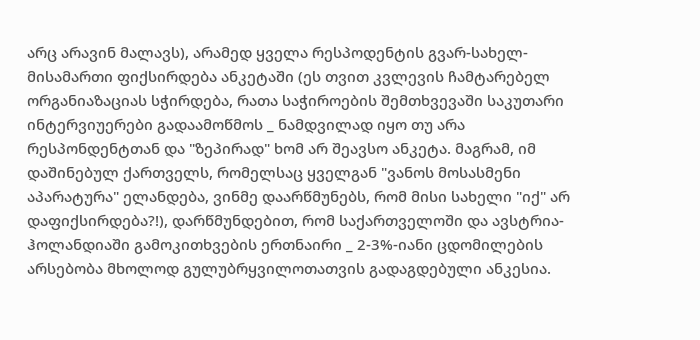არც არავინ მალავს), არამედ ყველა რესპოდენტის გვარ-სახელ-მისამართი ფიქსირდება ანკეტაში (ეს თვით კვლევის ჩამტარებელ ორგანიაზაციას სჭირდება, რათა საჭიროების შემთხვევაში საკუთარი ინტერვიუერები გადაამოწმოს _ ნამდვილად იყო თუ არა რესპონდენტთან და "ზეპირად" ხომ არ შეავსო ანკეტა. მაგრამ, იმ დაშინებულ ქართველს, რომელსაც ყველგან "ვანოს მოსასმენი აპარატურა" ელანდება, ვინმე დაარწმუნებს, რომ მისი სახელი "იქ" არ დაფიქსირდება?!), დარწმუნდებით, რომ საქართველოში და ავსტრია-ჰოლანდიაში გამოკითხვების ერთნაირი _ 2-3%-იანი ცდომილების არსებობა მხოლოდ გულუბრყვილოთათვის გადაგდებული ანკესია.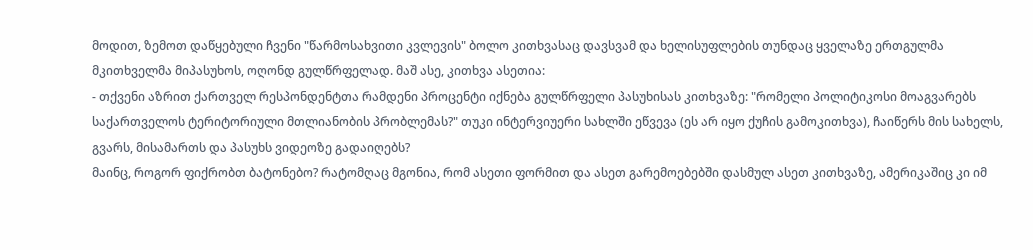მოდით, ზემოთ დაწყებული ჩვენი "წარმოსახვითი კვლევის" ბოლო კითხვასაც დავსვამ და ხელისუფლების თუნდაც ყველაზე ერთგულმა მკითხველმა მიპასუხოს, ოღონდ გულწრფელად. მაშ ასე, კითხვა ასეთია:
- თქვენი აზრით ქართველ რესპონდენტთა რამდენი პროცენტი იქნება გულწრფელი პასუხისას კითხვაზე: "რომელი პოლიტიკოსი მოაგვარებს საქართველოს ტერიტორიული მთლიანობის პრობლემას?" თუკი ინტერვიუერი სახლში ეწვევა (ეს არ იყო ქუჩის გამოკითხვა), ჩაიწერს მის სახელს, გვარს, მისამართს და პასუხს ვიდეოზე გადაიღებს?
მაინც, როგორ ფიქრობთ ბატონებო? რატომღაც მგონია, რომ ასეთი ფორმით და ასეთ გარემოებებში დასმულ ასეთ კითხვაზე, ამერიკაშიც კი იმ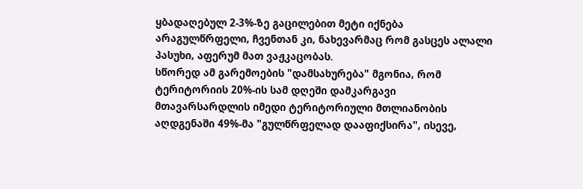ყბადაღებულ 2-3%-ზე გაცილებით მეტი იქნება არაგულწრფელი, ჩვენთან კი, ნახევარმაც რომ გასცეს ალალი პასუხი, აფერუმ მათ ვაჟკაცობას.
სწორედ ამ გარემოების "დამსახურება" მგონია, რომ ტერიტორიის 20%-ის სამ დღეში დამკარგავი მთავარსარდლის იმედი ტერიტორიული მთლიანობის აღდგენაში 49%-მა "გულწრფელად დააფიქსირა", ისევე,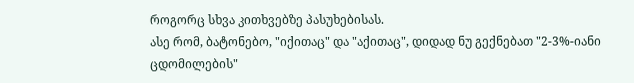როგორც სხვა კითხვებზე პასუხებისას.
ასე რომ, ბატონებო, "იქითაც" და "აქითაც", დიდად ნუ გექნებათ "2-3%-იანი ცდომილების"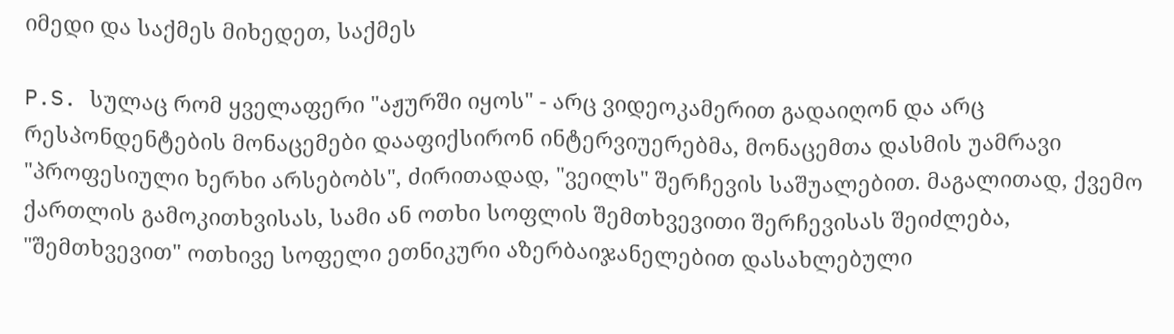იმედი და საქმეს მიხედეთ, საქმეს

P.S. სულაც რომ ყველაფერი "აჟურში იყოს" - არც ვიდეოკამერით გადაიღონ და არც რესპონდენტების მონაცემები დააფიქსირონ ინტერვიუერებმა, მონაცემთა დასმის უამრავი "პროფესიული ხერხი არსებობს", ძირითადად, "ვეილს" შერჩევის საშუალებით. მაგალითად, ქვემო ქართლის გამოკითხვისას, სამი ან ოთხი სოფლის შემთხვევითი შერჩევისას შეიძლება, "შემთხვევით" ოთხივე სოფელი ეთნიკური აზერბაიჯანელებით დასახლებული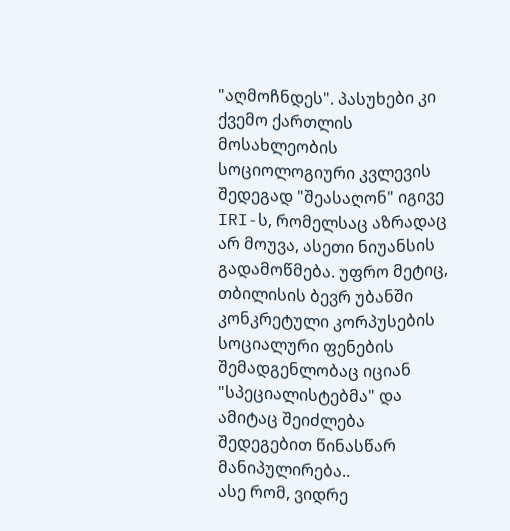"აღმოჩნდეს". პასუხები კი ქვემო ქართლის მოსახლეობის სოციოლოგიური კვლევის შედეგად "შეასაღონ" იგივე IRI-ს, რომელსაც აზრადაც არ მოუვა, ასეთი ნიუანსის გადამოწმება. უფრო მეტიც, თბილისის ბევრ უბანში კონკრეტული კორპუსების სოციალური ფენების შემადგენლობაც იციან "სპეციალისტებმა" და ამიტაც შეიძლება შედეგებით წინასწარ მანიპულირება..
ასე რომ, ვიდრე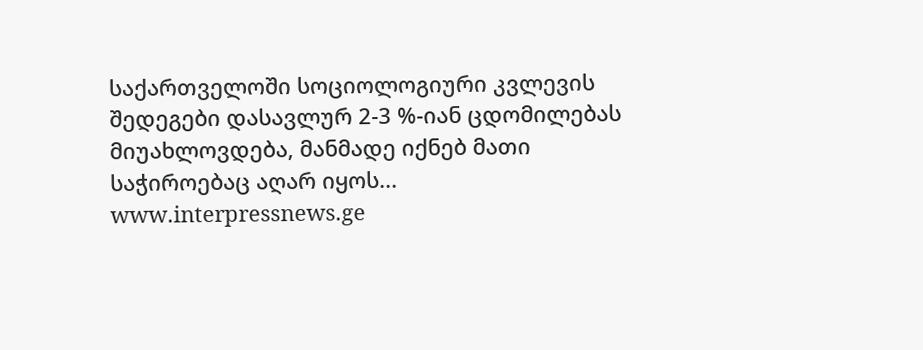საქართველოში სოციოლოგიური კვლევის შედეგები დასავლურ 2-3 %-იან ცდომილებას მიუახლოვდება, მანმადე იქნებ მათი საჭიროებაც აღარ იყოს...
www.interpressnews.ge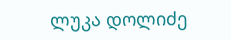ლუკა დოლიძე